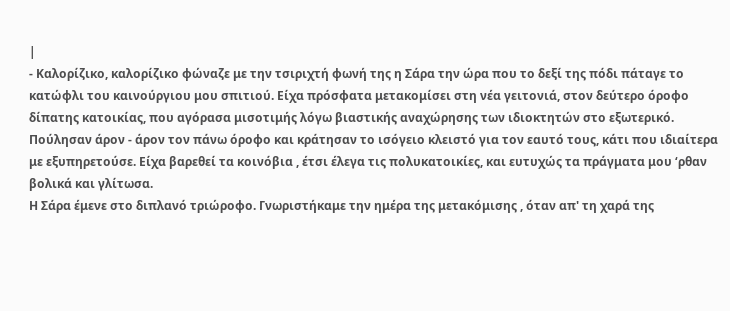|
- Καλορίζικο, καλορίζικο φώναζε με την τσιριχτή φωνή της η Σάρα την ώρα που το δεξί της πόδι πάταγε το κατώφλι του καινούργιου μου σπιτιού. Είχα πρόσφατα μετακομίσει στη νέα γειτονιά, στον δεύτερο όροφο δίπατης κατοικίας, που αγόρασα μισοτιμής λόγω βιαστικής αναχώρησης των ιδιοκτητών στο εξωτερικό.
Πούλησαν άρον - άρον τον πάνω όροφο και κράτησαν το ισόγειο κλειστό για τον εαυτό τους, κάτι που ιδιαίτερα με εξυπηρετούσε. Είχα βαρεθεί τα κοινόβια , έτσι έλεγα τις πολυκατοικίες, και ευτυχώς τα πράγματα μου ‘ρθαν βολικά και γλίτωσα.
Η Σάρα έμενε στο διπλανό τριώροφο. Γνωριστήκαμε την ημέρα της μετακόμισης , όταν απ' τη χαρά της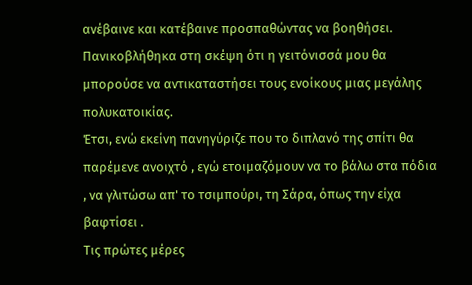ανέβαινε και κατέβαινε προσπαθώντας να βοηθήσει.
Πανικοβλήθηκα στη σκέψη ότι η γειτόνισσά μου θα μπορούσε να αντικαταστήσει τους ενοίκους μιας μεγάλης πολυκατοικίας.
Έτσι, ενώ εκείνη πανηγύριζε που το διπλανό της σπίτι θα παρέμενε ανοιχτό , εγώ ετοιμαζόμουν να το βάλω στα πόδια , να γλιτώσω απ' το τσιμπούρι, τη Σάρα, όπως την είχα βαφτίσει .
Τις πρώτες μέρες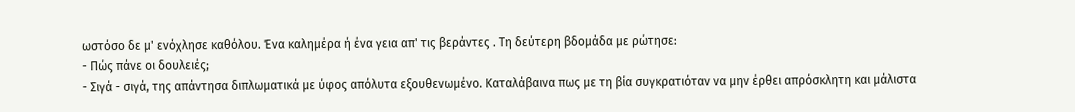ωστόσο δε μ' ενόχλησε καθόλου. Ένα καλημέρα ή ένα γεια απ' τις βεράντες . Τη δεύτερη βδομάδα με ρώτησε:
- Πώς πάνε οι δουλειές;
- Σιγά - σιγά, της απάντησα διπλωματικά με ύφος απόλυτα εξουθενωμένο. Καταλάβαινα πως με τη βία συγκρατιόταν να μην έρθει απρόσκλητη και μάλιστα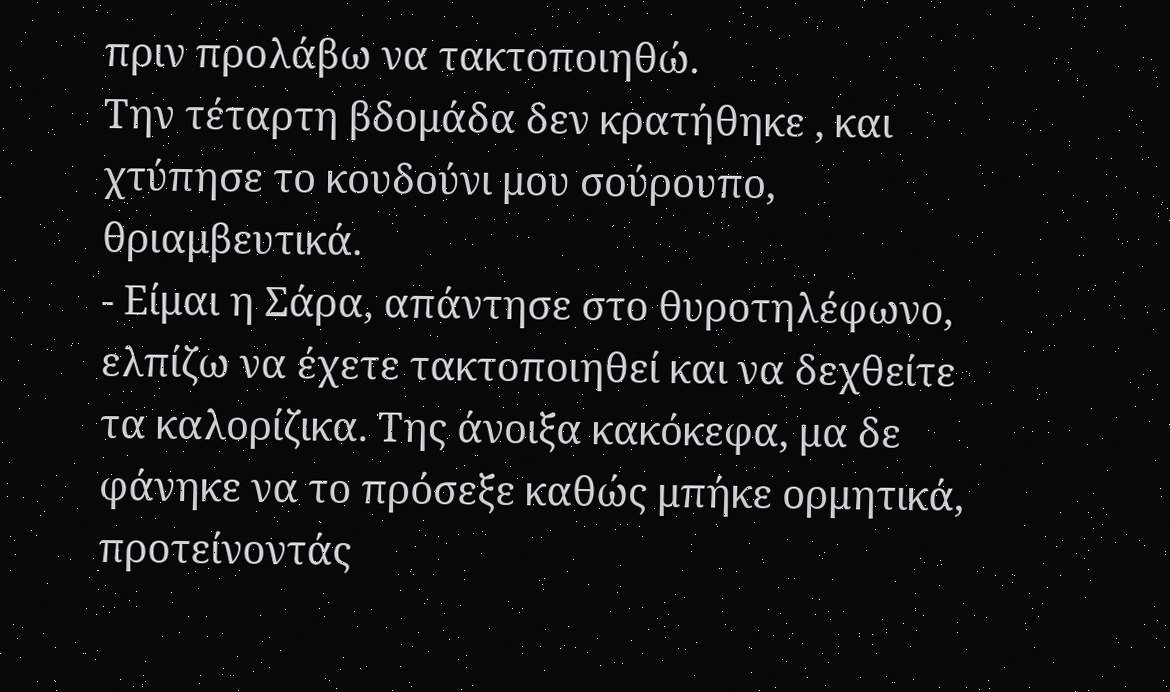πριν προλάβω να τακτοποιηθώ.
Την τέταρτη βδομάδα δεν κρατήθηκε , και χτύπησε το κουδούνι μου σούρουπο, θριαμβευτικά.
- Είμαι η Σάρα, απάντησε στο θυροτηλέφωνο, ελπίζω να έχετε τακτοποιηθεί και να δεχθείτε τα καλορίζικα. Της άνοιξα κακόκεφα, μα δε φάνηκε να το πρόσεξε καθώς μπήκε ορμητικά, προτείνοντάς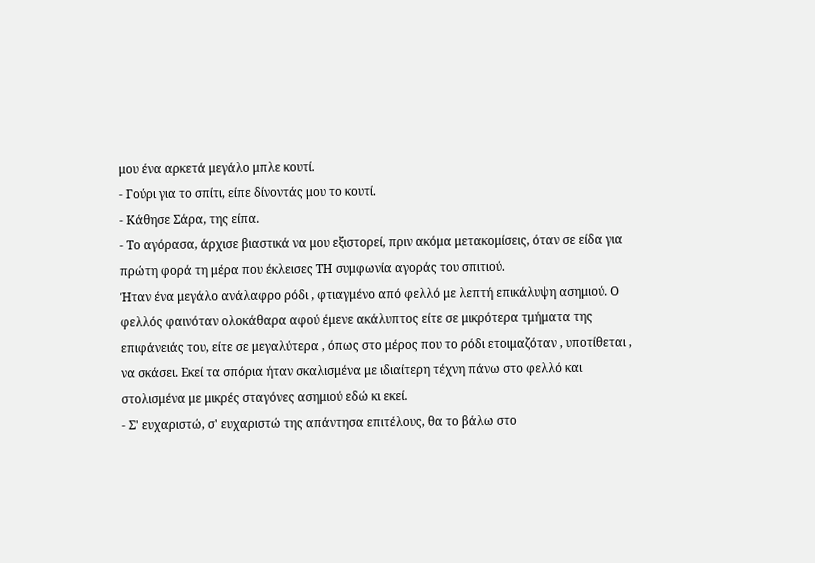μου ένα αρκετά μεγάλο μπλε κουτί.
- Γούρι για το σπίτι, είπε δίνοντάς μου το κουτί.
- Κάθησε Σάρα, της είπα.
- Το αγόρασα, άρχισε βιαστικά να μου εξιστορεί, πριν ακόμα μετακομίσεις, όταν σε είδα για πρώτη φορά τη μέρα που έκλεισες ΤΗ συμφωνία αγοράς του σπιτιού.
Ήταν ένα μεγάλο ανάλαφρο ρόδι , φτιαγμένο από φελλό με λεπτή επικάλυψη ασημιού. Ο φελλός φαινόταν ολοκάθαρα αφού έμενε ακάλυπτος είτε σε μικρότερα τμήματα της επιφάνειάς του, είτε σε μεγαλύτερα , όπως στο μέρος που το ρόδι ετοιμαζόταν , υποτίθεται , να σκάσει. Εκεί τα σπόρια ήταν σκαλισμένα με ιδιαίτερη τέχνη πάνω στο φελλό και στολισμένα με μικρές σταγόνες ασημιού εδώ κι εκεί.
- Σ' ευχαριστώ, σ' ευχαριστώ της απάντησα επιτέλους, θα το βάλω στο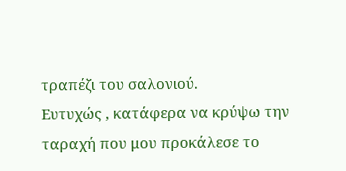τραπέζι του σαλονιού.
Ευτυχώς , κατάφερα να κρύψω την ταραχή που μου προκάλεσε το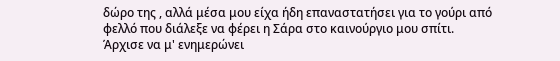δώρο της , αλλά μέσα μου είχα ήδη επαναστατήσει για το γούρι από φελλό που διάλεξε να φέρει η Σάρα στο καινούργιο μου σπίτι.
Άρχισε να μ' ενημερώνει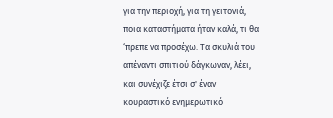για την περιοχή, για τη γειτονιά, ποια καταστήματα ήταν καλά, τι θα ‘πρεπε να προσέχω. Τα σκυλιά του απέναντι σπιτιού δάγκωναν, λέει, και συνέχιζε έτσι σ' έναν κουραστικό ενημερωτικό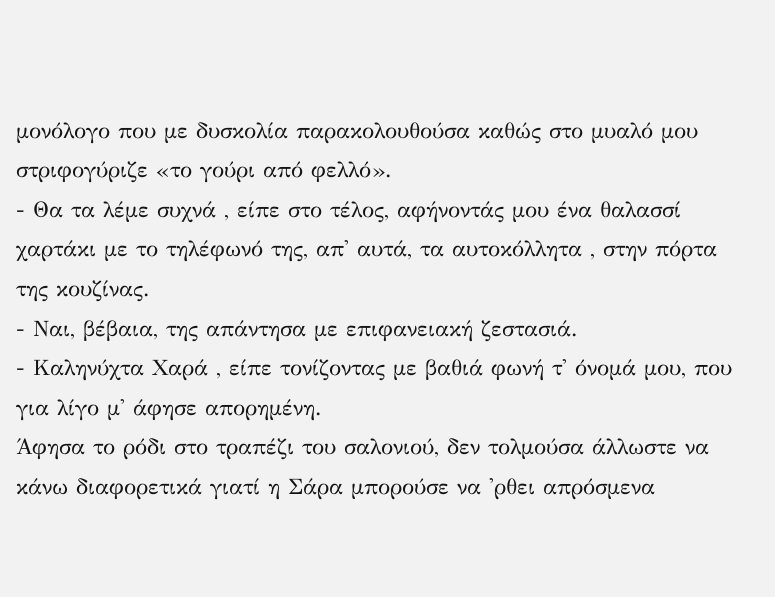μονόλογο που με δυσκολία παρακολουθούσα καθώς στο μυαλό μου στριφογύριζε «το γούρι από φελλό».
- Θα τα λέμε συχνά , είπε στο τέλος, αφήνοντάς μου ένα θαλασσί χαρτάκι με το τηλέφωνό της, απ' αυτά, τα αυτοκόλλητα , στην πόρτα της κουζίνας.
- Ναι, βέβαια, της απάντησα με επιφανειακή ζεστασιά.
- Καληνύχτα Χαρά , είπε τονίζοντας με βαθιά φωνή τ' όνομά μου, που για λίγο μ' άφησε απορημένη.
Άφησα το ρόδι στο τραπέζι του σαλονιού, δεν τολμούσα άλλωστε να κάνω διαφορετικά γιατί η Σάρα μπορούσε να 'ρθει απρόσμενα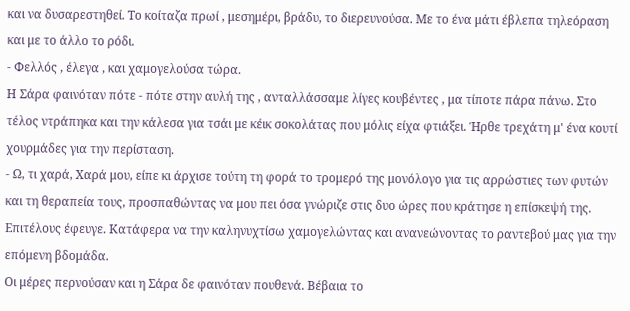και να δυσαρεστηθεί. Το κοίταζα πρωί , μεσημέρι, βράδυ, το διερευνούσα. Με το ένα μάτι έβλεπα τηλεόραση και με το άλλο το ρόδι.
- Φελλός , έλεγα , και χαμογελούσα τώρα.
Η Σάρα φαινόταν πότε - πότε στην αυλή της , ανταλλάσσαμε λίγες κουβέντες , μα τίποτε πάρα πάνω. Στο τέλος ντράπηκα και την κάλεσα για τσάι με κέικ σοκολάτας που μόλις είχα φτιάξει. Ήρθε τρεχάτη μ' ένα κουτί χουρμάδες για την περίσταση.
- Ω, τι χαρά, Χαρά μου, είπε κι άρχισε τούτη τη φορά το τρομερό της μονόλογο για τις αρρώστιες των φυτών και τη θεραπεία τους, προσπαθώντας να μου πει όσα γνώριζε στις δυο ώρες που κράτησε η επίσκεψή της.
Επιτέλους έφευγε. Κατάφερα να την καληνυχτίσω χαμογελώντας και ανανεώνοντας το ραντεβού μας για την επόμενη βδομάδα.
Οι μέρες περνούσαν και η Σάρα δε φαινόταν πουθενά. Βέβαια το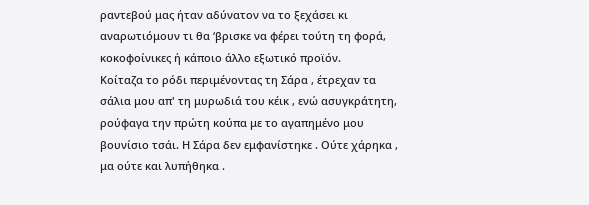ραντεβού μας ήταν αδύνατον να το ξεχάσει κι αναρωτιόμουν τι θα ‘βρισκε να φέρει τούτη τη φορά, κοκοφοίνικες ή κάποιο άλλο εξωτικό προϊόν.
Κοίταζα το ρόδι περιμένοντας τη Σάρα , έτρεχαν τα σάλια μου απ' τη μυρωδιά του κέικ , ενώ ασυγκράτητη, ρούφαγα την πρώτη κούπα με το αγαπημένο μου βουνίσιο τσάι. Η Σάρα δεν εμφανίστηκε . Ούτε χάρηκα , μα ούτε και λυπήθηκα .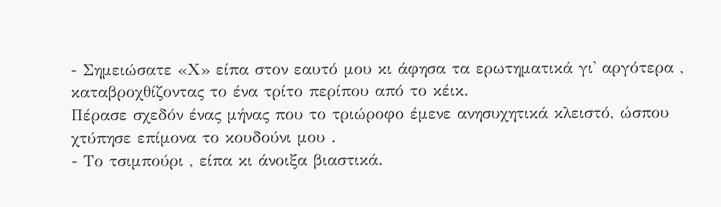- Σημειώσατε «Χ» είπα στον εαυτό μου κι άφησα τα ερωτηματικά γι' αργότερα , καταβροχθίζοντας το ένα τρίτο περίπου από το κέικ.
Πέρασε σχεδόν ένας μήνας που το τριώροφο έμενε ανησυχητικά κλειστό, ώσπου χτύπησε επίμονα το κουδούνι μου .
- Το τσιμπούρι , είπα κι άνοιξα βιαστικά.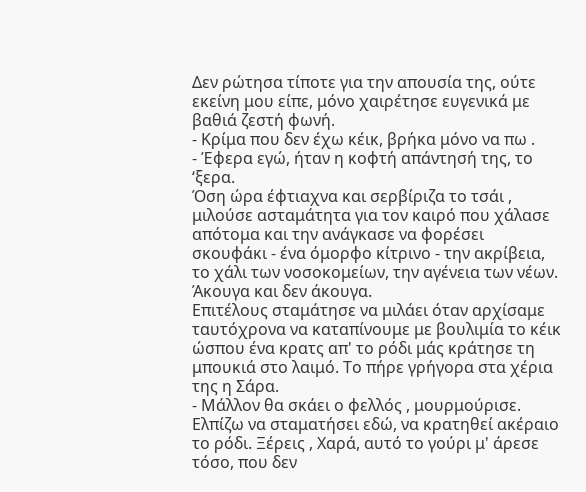Δεν ρώτησα τίποτε για την απουσία της, ούτε εκείνη μου είπε, μόνο χαιρέτησε ευγενικά με βαθιά ζεστή φωνή.
- Κρίμα που δεν έχω κέικ, βρήκα μόνο να πω .
- Έφερα εγώ, ήταν η κοφτή απάντησή της, το ‘ξερα.
Όση ώρα έφτιαχνα και σερβίριζα το τσάι , μιλούσε ασταμάτητα για τον καιρό που χάλασε απότομα και την ανάγκασε να φορέσει σκουφάκι - ένα όμορφο κίτρινο - την ακρίβεια, το χάλι των νοσοκομείων, την αγένεια των νέων.
Άκουγα και δεν άκουγα.
Επιτέλους σταμάτησε να μιλάει όταν αρχίσαμε ταυτόχρονα να καταπίνουμε με βουλιμία το κέικ ώσπου ένα κρατς απ' το ρόδι μάς κράτησε τη μπουκιά στο λαιμό. Το πήρε γρήγορα στα χέρια της η Σάρα.
- Μάλλον θα σκάει ο φελλός , μουρμούρισε. Ελπίζω να σταματήσει εδώ, να κρατηθεί ακέραιο το ρόδι. Ξέρεις , Χαρά, αυτό το γούρι μ' άρεσε τόσο, που δεν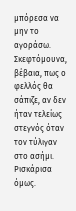μπόρεσα να μην το αγοράσω. Σκεφτόμουνα, βέβαια, πως ο φελλός θα σάπιζε, αν δεν ήταν τελείως στεγνός όταν τον τύλιγαν στο ασήμι. Ρισκάρισα όμως.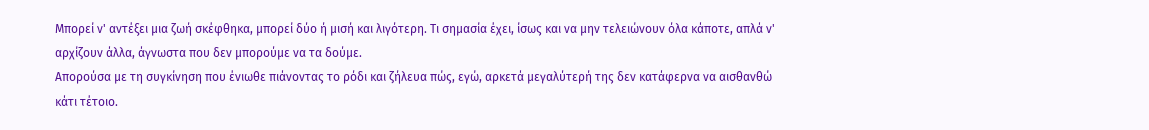Μπορεί ν' αντέξει μια ζωή σκέφθηκα, μπορεί δύο ή μισή και λιγότερη. Τι σημασία έχει, ίσως και να μην τελειώνουν όλα κάποτε, απλά ν' αρχίζουν άλλα, άγνωστα που δεν μπορούμε να τα δούμε.
Απορούσα με τη συγκίνηση που ένιωθε πιάνοντας το ρόδι και ζήλευα πώς, εγώ, αρκετά μεγαλύτερή της δεν κατάφερνα να αισθανθώ κάτι τέτοιο.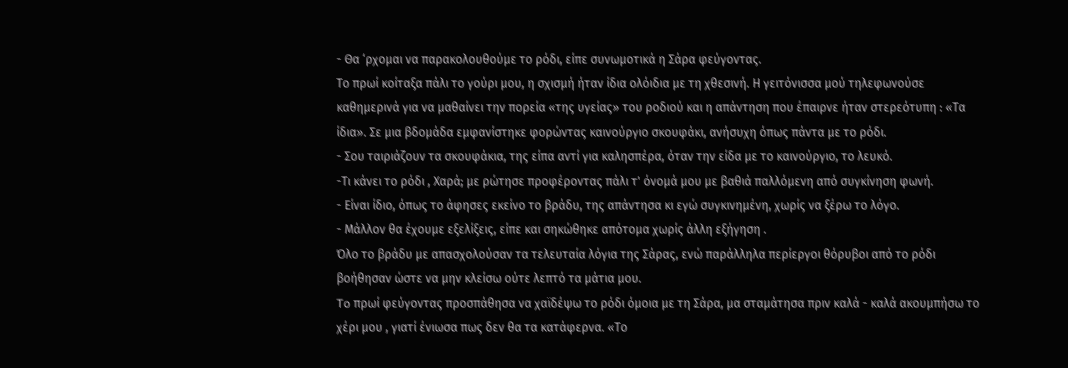- Θα ‘ρχομαι να παρακολουθούμε το ρόδι, είπε συνωμοτικά η Σάρα φεύγοντας.
Το πρωί κοίταξα πάλι το γούρι μου, η σχισμή ήταν ίδια ολόιδια με τη χθεσινή. Η γειτόνισσα μού τηλεφωνούσε καθημερινά για να μαθαίνει την πορεία «της υγείας» του ροδιού και η απάντηση που έπαιρνε ήταν στερεότυπη : «Τα ίδια». Σε μια βδομάδα εμφανίστηκε φορώντας καινούργιο σκουφάκι, ανήσυχη όπως πάντα με το ρόδι.
- Σου ταιριάζουν τα σκουφάκια, της είπα αντί για καλησπέρα, όταν την είδα με το καινούργιο, το λευκό.
-Τι κάνει το ρόδι , Χαρά; με ρώτησε προφέροντας πάλι τ' όνομά μου με βαθιά παλλόμενη από συγκίνηση φωνή.
- Είναι ίδιο, όπως το άφησες εκείνο το βράδυ, της απάντησα κι εγώ συγκινημένη, χωρίς να ξέρω το λόγο.
- Μάλλον θα έχουμε εξελίξεις, είπε και σηκώθηκε απότομα χωρίς άλλη εξήγηση .
Όλο το βράδυ με απασχολούσαν τα τελευταία λόγια της Σάρας, ενώ παράλληλα περίεργοι θόρυβοι από το ρόδι βοήθησαν ώστε να μην κλείσω ούτε λεπτό τα μάτια μου.
To πρωί φεύγοντας προσπάθησα να χαϊδέψω το ρόδι όμοια με τη Σάρα, μα σταμάτησα πριν καλά - καλά ακουμπήσω το χέρι μου , γιατί ένιωσα πως δεν θα τα κατάφερνα. «Το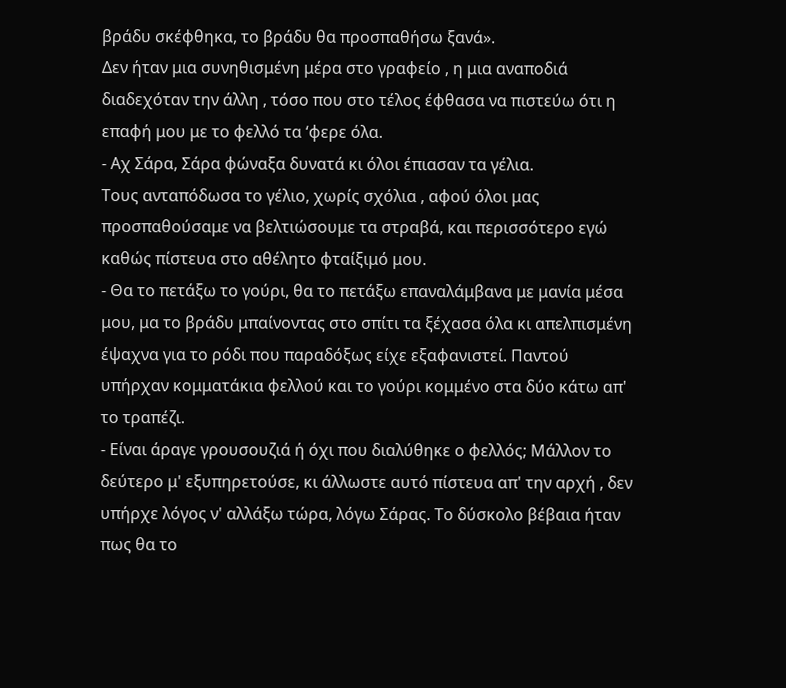βράδυ σκέφθηκα, το βράδυ θα προσπαθήσω ξανά».
Δεν ήταν μια συνηθισμένη μέρα στο γραφείο , η μια αναποδιά διαδεχόταν την άλλη , τόσο που στο τέλος έφθασα να πιστεύω ότι η επαφή μου με το φελλό τα ‘φερε όλα.
- Αχ Σάρα, Σάρα φώναξα δυνατά κι όλοι έπιασαν τα γέλια.
Τους ανταπόδωσα το γέλιο, χωρίς σχόλια , αφού όλοι μας προσπαθούσαμε να βελτιώσουμε τα στραβά, και περισσότερο εγώ καθώς πίστευα στο αθέλητο φταίξιμό μου.
- Θα το πετάξω το γούρι, θα το πετάξω επαναλάμβανα με μανία μέσα μου, μα το βράδυ μπαίνοντας στο σπίτι τα ξέχασα όλα κι απελπισμένη έψαχνα για το ρόδι που παραδόξως είχε εξαφανιστεί. Παντού υπήρχαν κομματάκια φελλού και το γούρι κομμένο στα δύο κάτω απ' το τραπέζι.
- Είναι άραγε γρουσουζιά ή όχι που διαλύθηκε ο φελλός; Μάλλον το δεύτερο μ' εξυπηρετούσε, κι άλλωστε αυτό πίστευα απ' την αρχή , δεν υπήρχε λόγος ν' αλλάξω τώρα, λόγω Σάρας. Το δύσκολο βέβαια ήταν πως θα το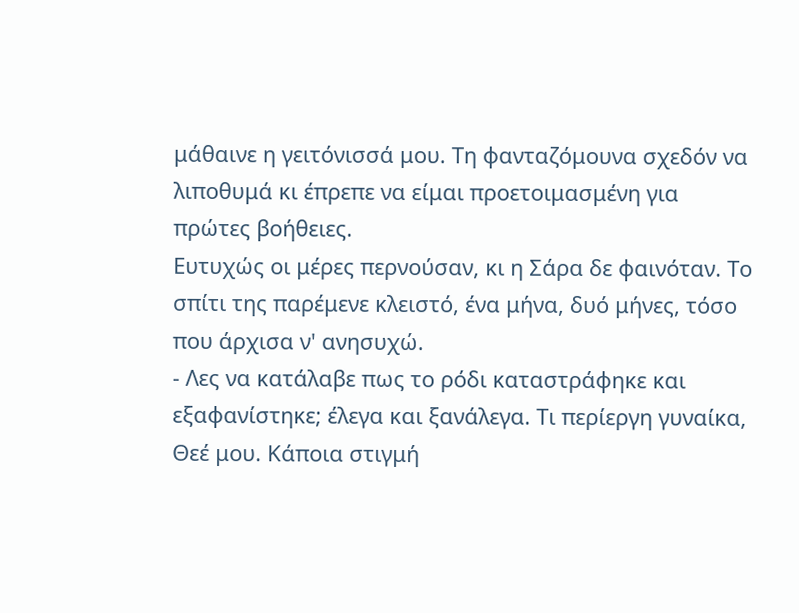μάθαινε η γειτόνισσά μου. Τη φανταζόμουνα σχεδόν να λιποθυμά κι έπρεπε να είμαι προετοιμασμένη για πρώτες βοήθειες.
Ευτυχώς οι μέρες περνούσαν, κι η Σάρα δε φαινόταν. Το σπίτι της παρέμενε κλειστό, ένα μήνα, δυό μήνες, τόσο που άρχισα ν' ανησυχώ.
- Λες να κατάλαβε πως το ρόδι καταστράφηκε και εξαφανίστηκε; έλεγα και ξανάλεγα. Τι περίεργη γυναίκα, Θεέ μου. Κάποια στιγμή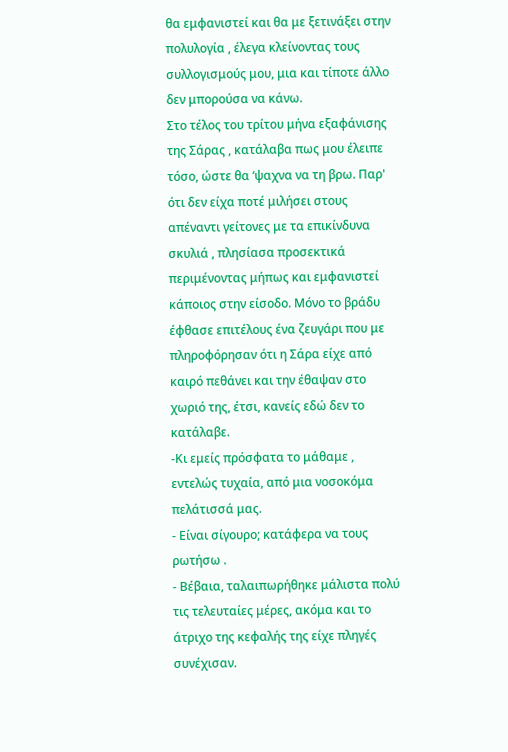θα εμφανιστεί και θα με ξετινάξει στην πολυλογία , έλεγα κλείνοντας τους συλλογισμούς μου, μια και τίποτε άλλο δεν μπορούσα να κάνω.
Στο τέλος του τρίτου μήνα εξαφάνισης της Σάρας , κατάλαβα πως μου έλειπε τόσο, ώστε θα ‘ψαχνα να τη βρω. Παρ' ότι δεν είχα ποτέ μιλήσει στους απέναντι γείτονες με τα επικίνδυνα σκυλιά , πλησίασα προσεκτικά περιμένοντας μήπως και εμφανιστεί κάποιος στην είσοδο. Μόνο το βράδυ έφθασε επιτέλους ένα ζευγάρι που με πληροφόρησαν ότι η Σάρα είχε από καιρό πεθάνει και την έθαψαν στο χωριό της, έτσι, κανείς εδώ δεν το κατάλαβε.
-Κι εμείς πρόσφατα το μάθαμε , εντελώς τυχαία, από μια νοσοκόμα πελάτισσά μας.
- Είναι σίγουρο; κατάφερα να τους ρωτήσω .
- Βέβαια, ταλαιπωρήθηκε μάλιστα πολύ τις τελευταίες μέρες, ακόμα και το άτριχο της κεφαλής της είχε πληγές συνέχισαν.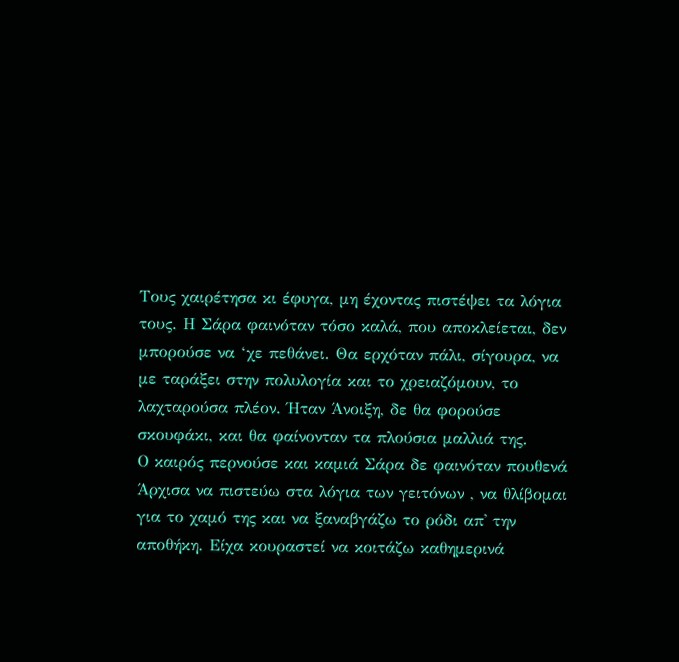Τους χαιρέτησα κι έφυγα, μη έχοντας πιστέψει τα λόγια τους. Η Σάρα φαινόταν τόσο καλά, που αποκλείεται, δεν μπορούσε να ‘χε πεθάνει. Θα ερχόταν πάλι, σίγουρα, να με ταράξει στην πολυλογία και το χρειαζόμουν, το λαχταρούσα πλέον. Ήταν Άνοιξη, δε θα φορούσε σκουφάκι, και θα φαίνονταν τα πλούσια μαλλιά της.
Ο καιρός περνούσε και καμιά Σάρα δε φαινόταν πουθενά Άρχισα να πιστεύω στα λόγια των γειτόνων , να θλίβομαι για το χαμό της και να ξαναβγάζω το ρόδι απ' την αποθήκη. Είχα κουραστεί να κοιτάζω καθημερινά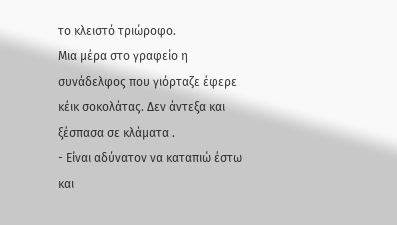το κλειστό τριώροφο.
Μια μέρα στο γραφείο η συνάδελφος που γιόρταζε έφερε κέικ σοκολάτας. Δεν άντεξα και ξέσπασα σε κλάματα .
- Είναι αδύνατον να καταπιώ έστω και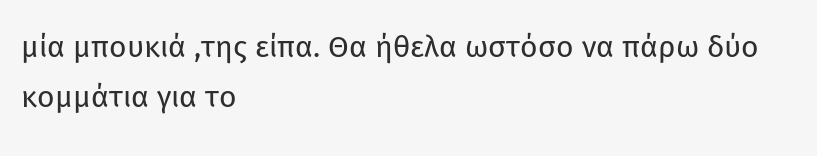μία μπουκιά ,της είπα. Θα ήθελα ωστόσο να πάρω δύο κομμάτια για το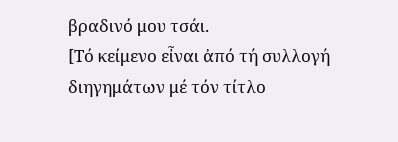βραδινό μου τσάι.
[Τό κείμενο εἶναι ἀπό τή συλλογή διηγημάτων μέ τόν τίτλο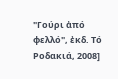"Γούρι ἀπό φελλό", ἐκδ. Τό Ροδακιά, 2008]